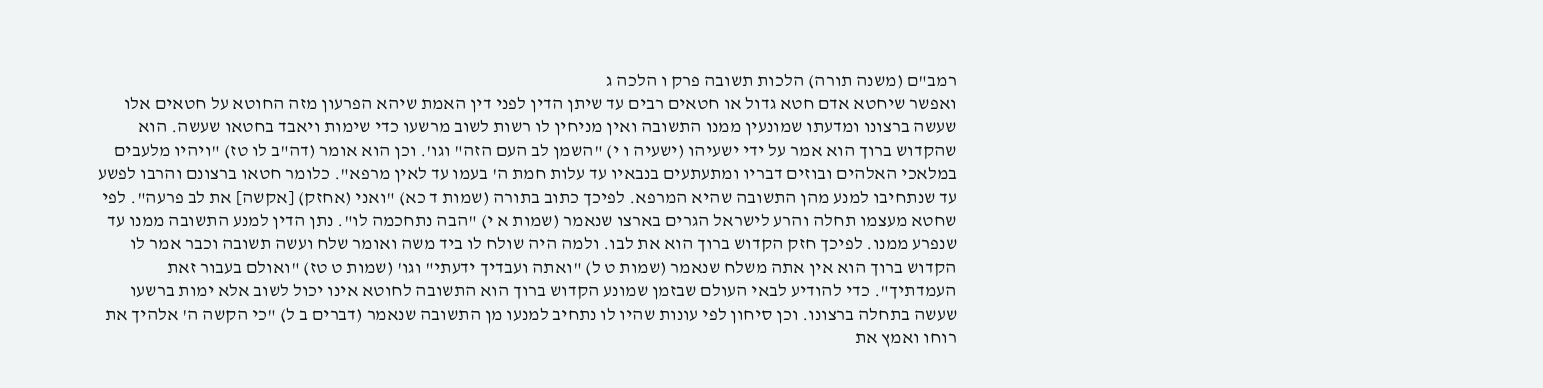רמב"ם (משנה תורה) הלכות תשובה פרק ו הלכה ג
ואפשר שיחטא אדם חטא גדול או חטאים רבים עד שיתן הדין לפני דין האמת שיהא הפרעון מזה החוטא על חטאים אלו שעשה ברצונו ומדעתו שמונעין ממנו התשובה ואין מניחין לו רשות לשוב מרשעו כדי שימות ויאבד בחטאו שעשה. הוא שהקדוש ברוך הוא אמר על ידי ישעיהו (ישעיה ו י) "השמן לב העם הזה" וגו'. וכן הוא אומר (דה"ב לו טז) "ויהיו מלעבים במלאכי האלהים ובוזים דבריו ומתעתעים בנבאיו עד עלות חמת ה' בעמו עד לאין מרפא". כלומר חטאו ברצונם והרבו לפשע עד שנתחיבו למנע מהן התשובה שהיא המרפא. לפיכך כתוב בתורה (שמות ד כא) "ואני (אחזק) [אקשה] את לב פרעה". לפי שחטא מעצמו תחלה והרע לישראל הגרים בארצו שנאמר (שמות א י) "הבה נתחכמה לו". נתן הדין למנע התשובה ממנו עד שנפרע ממנו. לפיכך חזק הקדוש ברוך הוא את לבו. ולמה היה שולח לו ביד משה ואומר שלח ועשה תשובה וכבר אמר לו הקדוש ברוך הוא אין אתה משלח שנאמר (שמות ט ל) "ואתה ועבדיך ידעתי" וגו' (שמות ט טז) "ואולם בעבור זאת העמדתיך". כדי להודיע לבאי העולם שבזמן שמונע הקדוש ברוך הוא התשובה לחוטא אינו יכול לשוב אלא ימות ברשעו שעשה בתחלה ברצונו. וכן סיחון לפי עונות שהיו לו נתחיב למנעו מן התשובה שנאמר (דברים ב ל) "כי הקשה ה' אלהיך את רוחו ואמץ את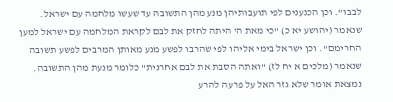לבבו". וכן הכנענים לפי תועבותיהן מנע מהן התשובה עד שעשו מלחמה עם ישראל. שנאמר (יהושע יא כ) "כי מאת ה' היתה לחזק את לבם לקראת המלחמה עם ישראל למען החרימם". וכן ישראל בימי אליהו לפי שהרבו לפשע מנע מאותן המרבים לפשע תשובה שנאמר (מלכים א יח לז) "ואתה הסבת את לבם אחרנית" כלומר מנעת מהן התשובה. נמצאת אומר שלא גזר האל על פרעה להרע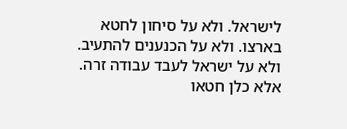לישראל. ולא על סיחון לחטא בארצו. ולא על הכנענים להתעיב. ולא על ישראל לעבד עבודה זרה. אלא כלן חטאו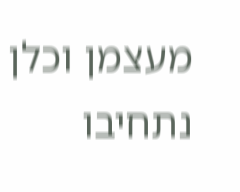מעצמן וכלן נתחיבו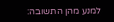למנע מהן התשובה: